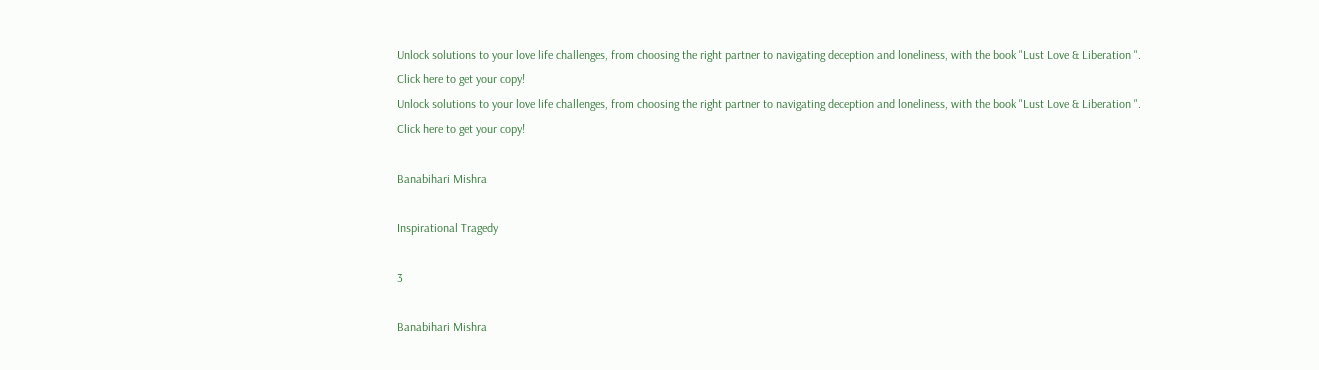Unlock solutions to your love life challenges, from choosing the right partner to navigating deception and loneliness, with the book "Lust Love & Liberation ". Click here to get your copy!
Unlock solutions to your love life challenges, from choosing the right partner to navigating deception and loneliness, with the book "Lust Love & Liberation ". Click here to get your copy!

Banabihari Mishra

Inspirational Tragedy

3

Banabihari Mishra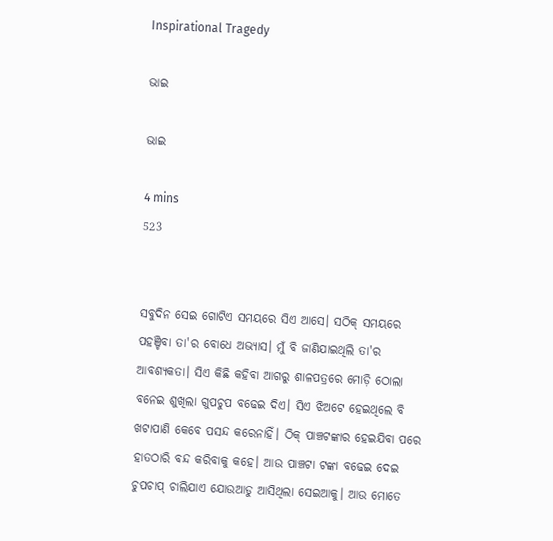Inspirational Tragedy

ଭାଇ

ଭାଇ

4 mins
523


ସବୁଦିନ ସେଇ ଗୋଟିଏ ସମୟରେ ସିଏ ଆସେ। ସଠିକ୍ ସମୟରେ ପହଞ୍ଚିବା ତା'ର ବୋଧେ ଅଭ୍ୟାସ। ମୁଁ ବି ଜାଣିଯାଇଥିଲି ତା'ର ଆବଶ୍ୟକତା। ସିଏ କିଛି କହିବା ଆଗରୁ ଶାଳପତ୍ରରେ ମୋଡ଼ି ଠୋଲା ବନେଇ ଶୁଖିଲା ଗୁପଚୁପ ବଢେଇ ଦିଏ। ସିଏ ଝିଅଟେ ହେଇଥିଲେ ବି ଖଟାପାଣି କେବେ ପସନ୍ଦ କରେନାହିଁ। ଠିକ୍ ପାଞ୍ଚଟଙ୍କାର ହେଇଯିବା ପରେ ହାତଠାରି ବନ୍ଦ କରିବାକୁ କହେ। ଆଉ ପାଞ୍ଚଟା ଟଙ୍କା ବଢେଇ ଦେଇ ଚୁପଚାପ୍ ଚାଲିଯାଏ ଯୋଉଆଡୁ ଆସିଥିଲା ସେଇଆକୁ। ଆଉ ମୋତେ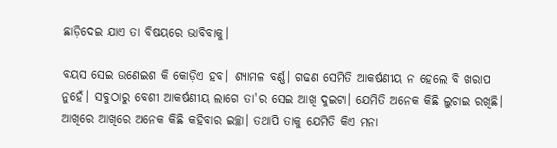ଛାଡ଼ିଦେଇ ଯାଏ ତା ବିଷୟରେ ଭାବିବାକୁ।

ବୟସ ସେଇ ଉଣେଇଶ କି କୋଡ଼ିଏ ହବ। ଶ୍ୟାମଳ ବର୍ଣ୍ଣ। ଗଢଣ ସେମିତି ଆକର୍ଷଣୀୟ ନ ହେଲେ ବି ଖରାପ ନୁହେଁ। ସବୁଠାରୁ ବେଶୀ ଆକର୍ଷଣୀୟ ଲାଗେ ତା'ର ସେଇ ଆଖି ଦୁଇଟା। ଯେମିତି ଅନେକ କିଛି ଲୁଚାଇ ରଖିଛି। ଆଖିରେ ଆଖିରେ ଅନେକ କିଛି କହିବାର ଇଚ୍ଛା। ତଥାପି ତାକୁ ଯେମିତି କିଏ ମନା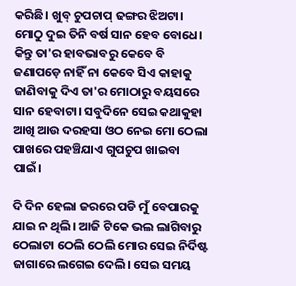କରିଛି। ଖୁବ୍ ଚୁପଚାପ୍ ଢଙ୍ଗର ଝିଅଟା। ମୋଠୁ ଦୁଇ ତିନି ବର୍ଷ ସାନ ହେବ ବୋଧେ। କିନ୍ତୁ ତା'ର ହାବଭାବରୁ କେବେ ବି ଜଣାପଡ଼େ ନାହିଁ ନା କେବେ ସିଏ କାହାକୁ ଜାଣିବାକୁ ଦିଏ ତା'ର ମୋଠାରୁ ବୟସରେ ସାନ ହେବାଟା। ସବୁଦିନେ ସେଇ କଥାକୁହା ଆଖି ଆଉ ଦରହସା ଓଠ ନେଇ ମୋ ଠେଲା ପାଖରେ ପହଞ୍ଚିଯାଏ ଗୁପଚୁପ ଖାଇବା ପାଇଁ।

ଦି ଦିନ ହେଲା ଜରରେ ପଡି ମୁଁ ବେପାରକୁ ଯାଇ ନ ଥିଲି। ଆଜି ଟିକେ ଭଲ ଲାଗିବାରୁ ଠେଲାଟା ଠେଲି ଠେଲି ମୋର ସେଇ ନିର୍ଦିଷ୍ଟ ଜାଗାରେ ଲଗେଇ ଦେଲି। ସେଇ ସମୟ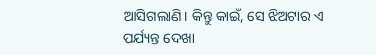ଆସିଗଲାଣି। କିନ୍ତୁ କାଇଁ, ସେ ଝିଅଟାର ଏ ପର୍ଯ୍ୟନ୍ତ ଦେଖା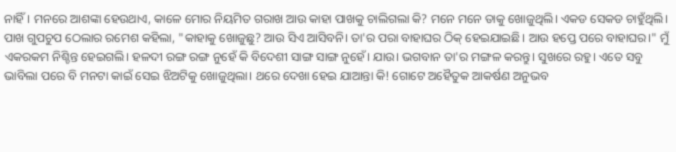ନାହିଁ। ମନରେ ଆଶଙ୍କା ହେଉଥାଏ, କାଳେ ମୋର ନିୟମିତ ଗରାଖ ଆଉ କାହା ପାଖକୁ ଚାଲିଗଲା କି? ମନେ ମନେ ତାକୁ ଖୋଜୁଥିଲି। ଏକଡ ସେକଡ ଚାହୁଁଥିଲି। ପାଖ ଗୁପଚୁପ ଠେଲାର ରମେଶ କହିଲା, "କାହାକୁ ଖୋଜୁଛୁ? ଆଉ ସିଏ ଆସିବନି। ତା'ର ପରା ବାହାଘର ଠିକ୍ ହେଇଯାଇଛି। ଆଉ ହପ୍ତେ ପରେ ବାହାଘର।" ମୁଁ ଏକରକମ ନିଶ୍ଚିନ୍ତ ହେଇଗଲି। ହଳଦୀ ରଙ୍ଗ ରଙ୍ଗ ନୁହେଁ କି ବିଦେଶୀ ସାଙ୍ଗ ସାଙ୍ଗ ନୁହେଁ। ଯାଉ। ଭଗବାନ ତା'ର ମଙ୍ଗଳ କରନ୍ତୁ। ସୁଖରେ ରହୁ। ଏତେ ସବୁ ଭାବିଲା ପରେ ବି ମନଟା କାଇଁ ସେଇ ଝିଅଟିକୁ ଖୋଜୁଥିଲା। ଥରେ ଦେଖା ହେଇ ଯାଆନ୍ତା କି! ଗୋଟେ ଅହୈତୁକ ଆକର୍ଷଣ ଅନୁଭବ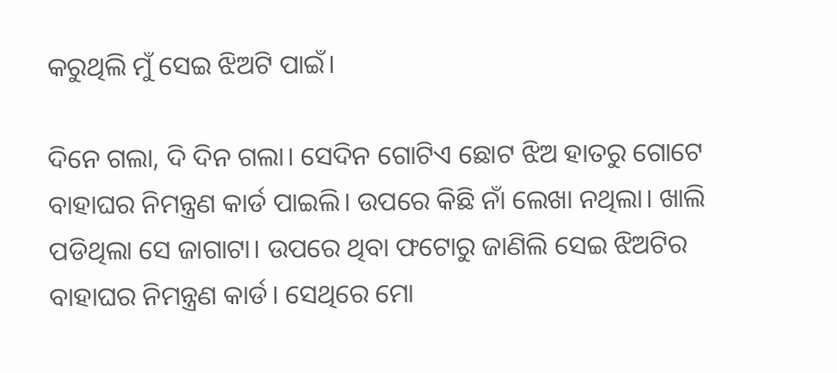କରୁଥିଲି ମୁଁ ସେଇ ଝିଅଟି ପାଇଁ।

ଦିନେ ଗଲା, ଦି ଦିନ ଗଲା। ସେଦିନ ଗୋଟିଏ ଛୋଟ ଝିଅ ହାତରୁ ଗୋଟେ ବାହାଘର ନିମନ୍ତ୍ରଣ କାର୍ଡ ପାଇଲି। ଉପରେ କିଛି ନାଁ ଲେଖା ନଥିଲା। ଖାଲି ପଡିଥିଲା ସେ ଜାଗାଟା। ଉପରେ ଥିବା ଫଟୋରୁ ଜାଣିଲି ସେଇ ଝିଅଟିର ବାହାଘର ନିମନ୍ତ୍ରଣ କାର୍ଡ। ସେଥିରେ ମୋ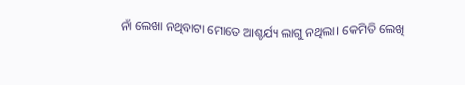ନାଁ ଲେଖା ନଥିବାଟା ମୋତେ ଆଶ୍ଚର୍ଯ୍ୟ ଲାଗୁ ନଥିଲା। କେମିତି ଲେଖି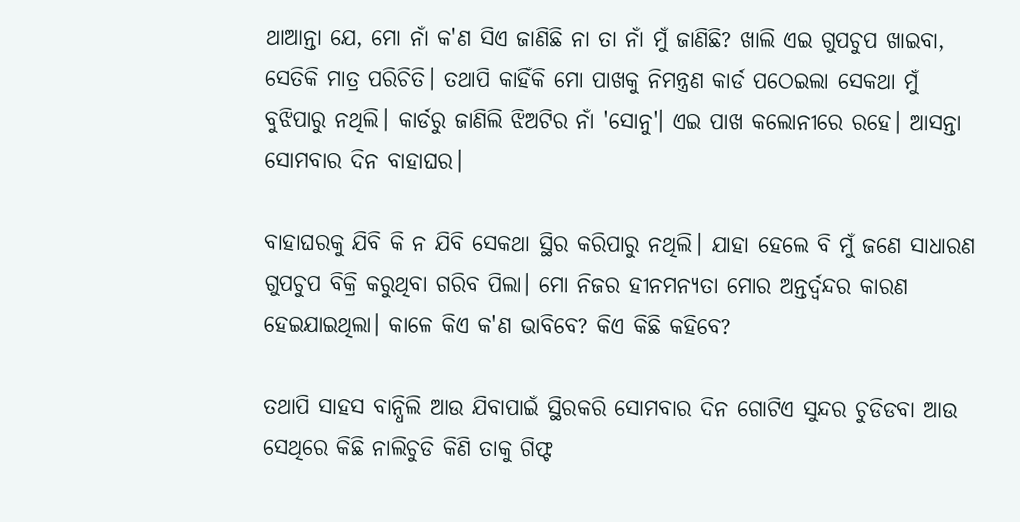ଥାଆନ୍ତା ଯେ, ମୋ ନାଁ କ'ଣ ସିଏ ଜାଣିଛି ନା ତା ନାଁ ମୁଁ ଜାଣିଛି? ଖାଲି ଏଇ ଗୁପଚୁପ ଖାଇବା, ସେତିକି ମାତ୍ର ପରିଚିତି। ତଥାପି କାହିଁକି ମୋ ପାଖକୁ ନିମନ୍ତ୍ରଣ କାର୍ଡ ପଠେଇଲା ସେକଥା ମୁଁ ବୁଝିପାରୁ ନଥିଲି। କାର୍ଡରୁ ଜାଣିଲି ଝିଅଟିର ନାଁ 'ସୋନୁ'। ଏଇ ପାଖ କଲୋନୀରେ ରହେ। ଆସନ୍ତା ସୋମବାର ଦିନ ବାହାଘର।

ବାହାଘରକୁ ଯିବି କି ନ ଯିବି ସେକଥା ସ୍ଥିର କରିପାରୁ ନଥିଲି। ଯାହା ହେଲେ ବି ମୁଁ ଜଣେ ସାଧାରଣ ଗୁପଚୁପ ବିକ୍ରି କରୁଥିବା ଗରିବ ପିଲା। ମୋ ନିଜର ହୀନମନ୍ୟତା ମୋର ଅନ୍ତର୍ଦ୍ବନ୍ଦର କାରଣ ହେଇଯାଇଥିଲା। କାଳେ କିଏ କ'ଣ ଭାବିବେ? କିଏ କିଛି କହିବେ?

ତଥାପି ସାହସ ବାନ୍ଧିଲି ଆଉ ଯିବାପାଇଁ ସ୍ଥିରକରି ସୋମବାର ଦିନ ଗୋଟିଏ ସୁନ୍ଦର ଚୁଡିଡବା ଆଉ ସେଥିରେ କିଛି ନାଲିଚୁଡି କିଣି ତାକୁ ଗିଫ୍ଟ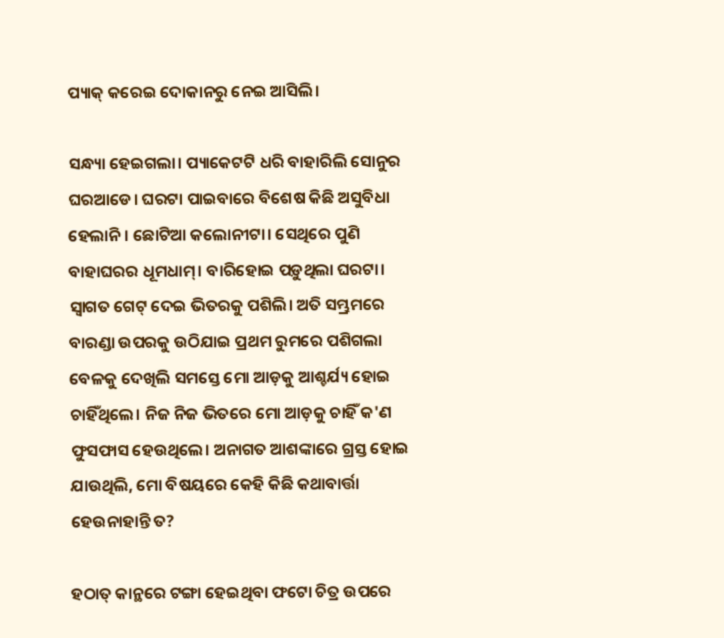ପ୍ୟାକ୍ କରେଇ ଦୋକାନରୁ ନେଇ ଆସିଲି।

ସନ୍ଧ୍ୟା ହେଇଗଲା। ପ୍ୟାକେଟଟି ଧରି ବାହାରିଲି ସୋନୁର ଘରଆଡେ। ଘରଟା ପାଇବାରେ ବିଶେଷ କିଛି ଅସୁବିଧା ହେଲାନି। ଛୋଟିଆ କଲୋନୀଟା। ସେଥିରେ ପୁଣି ବାହାଘରର ଧୂମଧାମ୍। ବାରିହୋଇ ପଡ଼ୁଥିଲା ଘରଟା। ସ୍ବାଗତ ଗେଟ୍ ଦେଇ ଭିତରକୁ ପଶିଲି। ଅତି ସମ୍ଭ୍ରମରେ ବାରଣ୍ଡା ଉପରକୁ ଉଠିଯାଇ ପ୍ରଥମ ରୁମରେ ପଶିଗଲା ବେଳକୁ ଦେଖିଲି ସମସ୍ତେ ମୋ ଆଡ଼କୁ ଆଶ୍ଚର୍ଯ୍ୟ ହୋଇ ଚାହିଁଥିଲେ। ନିଜ ନିଜ ଭିତରେ ମୋ ଆଡ଼କୁ ଚାହିଁ କ'ଣ ଫୁସଫାସ ହେଉଥିଲେ। ଅନାଗତ ଆଶଙ୍କାରେ ଗ୍ରସ୍ତ ହୋଇ ଯାଉଥିଲି, ମୋ ବିଷୟରେ କେହି କିଛି କଥାବାର୍ତ୍ତା ହେଉନାହାନ୍ତି ତ?

ହଠାତ୍ କାନ୍ଥରେ ଟଙ୍ଗା ହେଇଥିବା ଫଟୋ ଚିତ୍ର ଉପରେ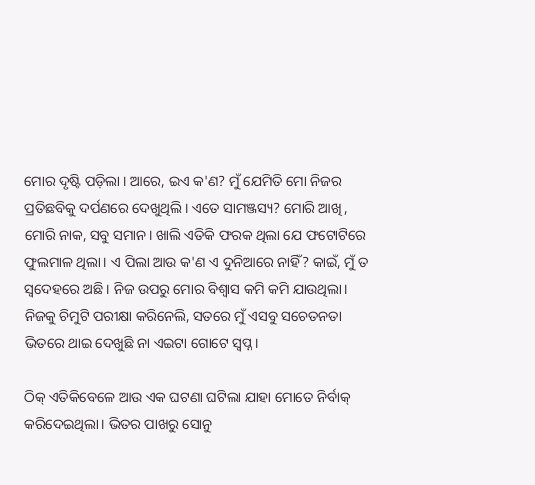ମୋର ଦୃଷ୍ଟି ପଡ଼ିଲା । ଆରେ, ଇଏ କ'ଣ? ମୁଁ ଯେମିତି ମୋ ନିଜର ପ୍ରତିଛବିକୁ ଦର୍ପଣରେ ଦେଖୁଥିଲି। ଏତେ ସାମଞ୍ଜସ୍ୟ? ମୋରି ଆଖି, ମୋରି ନାକ, ସବୁ ସମାନ। ଖାଲି ଏତିକି ଫରକ ଥିଲା ଯେ ଫଟୋଟିରେ ଫୁଲମାଳ ଥିଲା। ଏ ପିଲା ଆଉ କ'ଣ ଏ ଦୁନିଆରେ ନାହିଁ? କାଇଁ, ମୁଁ ତ ସ୍ବଦେହରେ ଅଛି। ନିଜ ଉପରୁ ମୋର ବିଶ୍ବାସ କମି କମି ଯାଉଥିଲା। ନିଜକୁ ଚିମୁଟି ପରୀକ୍ଷା କରିନେଲି, ସତରେ ମୁଁ ଏସବୁ ସଚେତନତା ଭିତରେ ଥାଇ ଦେଖୁଛି ନା ଏଇଟା ଗୋଟେ ସ୍ବପ୍ନ।

ଠିକ୍ ଏତିକିବେଳେ ଆଉ ଏକ ଘଟଣା ଘଟିଲା ଯାହା ମୋତେ ନିର୍ବାକ୍ କରିଦେଇଥିଲା। ଭିତର ପାଖରୁ ସୋନୁ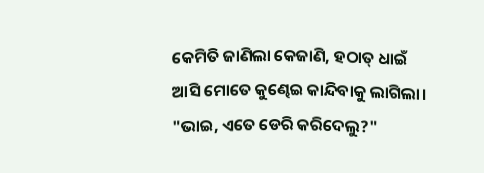କେମିତି ଜାଣିଲା କେଜାଣି, ହଠାତ୍ ଧାଇଁ ଆସି ମୋତେ କୁଣ୍ଢେଇ କାନ୍ଦିବାକୁ ଲାଗିଲା। "ଭାଇ, ଏତେ ଡେରି କରିଦେଲୁ?"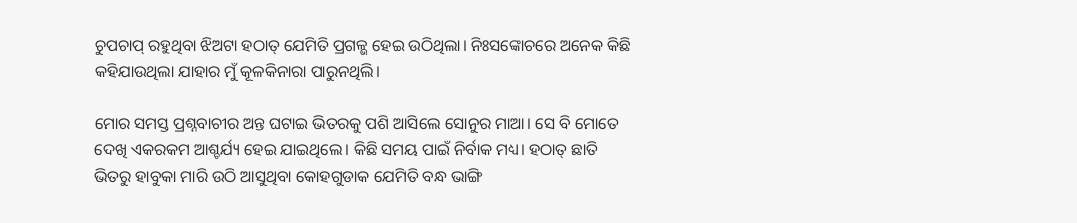ଚୁପଚାପ୍ ରହୁଥିବା ଝିଅଟା ହଠାତ୍ ଯେମିତି ପ୍ରଗଳ୍ଭ ହେଇ ଉଠିଥିଲା। ନିଃସଙ୍କୋଚରେ ଅନେକ କିଛି କହିଯାଉଥିଲା ଯାହାର ମୁଁ କୂଳକିନାରା ପାରୁନଥିଲି।

ମୋର ସମସ୍ତ ପ୍ରଶ୍ନବାଚୀର ଅନ୍ତ ଘଟାଇ ଭିତରକୁ ପଶି ଆସିଲେ ସୋନୁର ମାଆ। ସେ ବି ମୋତେ ଦେଖି ଏକରକମ ଆଶ୍ଚର୍ଯ୍ୟ ହେଇ ଯାଇଥିଲେ। କିଛି ସମୟ ପାଇଁ ନିର୍ବାକ ମଧ୍ୟ। ହଠାତ୍ ଛାତି ଭିତରୁ ହାବୁକା ମାରି ଉଠି ଆସୁଥିବା କୋହଗୁଡାକ ଯେମିତି ବନ୍ଧ ଭାଙ୍ଗି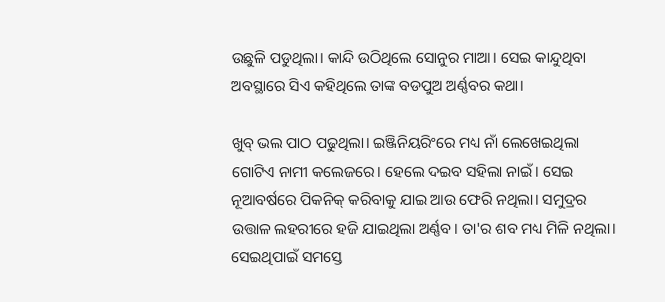ଉଛୁଳି ପଡୁଥିଲା। କାନ୍ଦି ଉଠିଥିଲେ ସୋନୁର ମାଆ। ସେଇ କାନ୍ଦୁଥିବା ଅବସ୍ଥାରେ ସିଏ କହିଥିଲେ ତାଙ୍କ ବଡପୁଅ ଅର୍ଣ୍ଣବର କଥା।

ଖୁବ୍ ଭଲ ପାଠ ପଢୁଥିଲା। ଇଞ୍ଜିନିୟରିଂରେ ମଧ୍ୟ ନାଁ ଲେଖେଇଥିଲା ଗୋଟିଏ ନାମୀ କଲେଜରେ। ହେଲେ ଦଇବ ସହିଲା ନାଇଁ। ସେଇ ନୂଆବର୍ଷରେ ପିକନିକ୍ କରିବାକୁ ଯାଇ ଆଉ ଫେରି ନଥିଲା। ସମୁଦ୍ରର ଉତ୍ତାଳ ଲହରୀରେ ହଜି ଯାଇଥିଲା ଅର୍ଣ୍ଣବ। ତା'ର ଶବ ମଧ୍ୟ ମିଳି ନଥିଲା। ସେଇଥିପାଇଁ ସମସ୍ତେ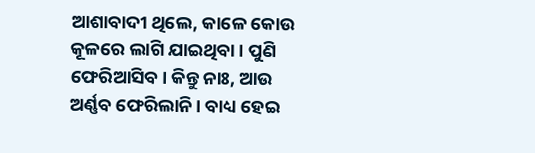ଆଶାବାଦୀ ଥିଲେ, କାଳେ କୋଉ କୂଳରେ ଲାଗି ଯାଇଥିବା। ପୁଣି ଫେରିଆସିବ। କିନ୍ତୁ ନାଃ, ଆଉ ଅର୍ଣ୍ଣବ ଫେରିଲାନି। ବାଧ୍ୟ ‌ହେଇ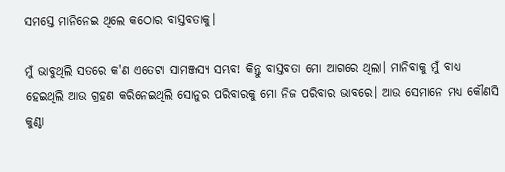ସମସ୍ତେ ମାନିନେଇ ଥିଲେ କଠୋର ବାସ୍ତବତାକୁ।

ମୁଁ ଭାବୁଥିଲି ସତରେ କ'ଣ ଏତେଟା ସାମଞ୍ଜସ୍ୟ ସମ୍ଭବ! କିନ୍ତୁ ବାସ୍ତବତା ମୋ ଆଗରେ ଥିଲା। ମାନିବାକୁ ମୁଁ ବାଧ୍ୟ ହେଇଥିଲି ଆଉ ଗ୍ରହଣ କରିନେଇଥିଲି ସୋନୁର ପରିବାରକୁ ମୋ ନିଜ ପରିବାର ଭାବରେ। ଆଉ ସେମାନେ ମଧ୍ୟ କୌଣସି କୁଣ୍ଠା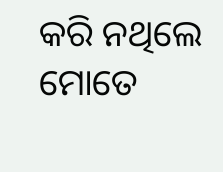କରି ନଥିଲେ ମୋତେ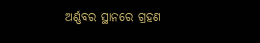ଅର୍ଣ୍ଣବର ସ୍ଥାନରେ ଗ୍ରହଣ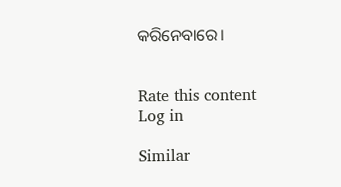କରିନେବାରେ।


Rate this content
Log in

Similar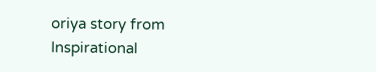oriya story from Inspirational